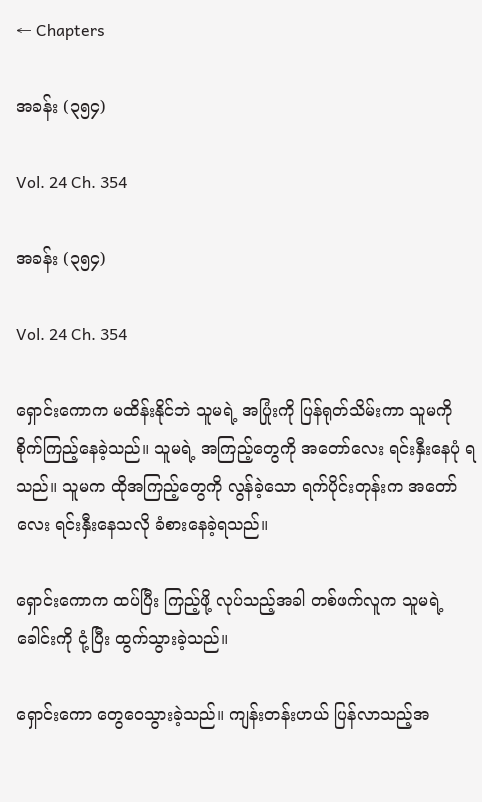← Chapters

အခန်း (၃၅၄)

Vol. 24 Ch. 354

အခန်း (၃၅၄)

Vol. 24 Ch. 354

ရှောင်းကောက မထိန်းနိုင်ဘဲ သူမရဲ့ အပြုံးကို ပြန်ရုတ်သိမ်းကာ သူမကို စိုက်ကြည့်နေခဲ့သည်။ သူမရဲ့ အကြည့်တွေကို အတော်လေး ရင်းနှီးနေပုံ ရသည်။ သူမက ထိုအကြည့်တွေကို လွန်ခဲ့သော ရက်ပိုင်းတုန်းက အတော်လေး ရင်းနှီးနေသလို ခံစားနေခဲ့ရသည်။

ရှောင်းကောက ထပ်ပြီး ကြည့်ဖို့ လုပ်သည့်အခါ တစ်ဖက်လူက သူမရဲ့ ခေါင်းကို ငုံ့ပြီး ထွက်သွားခဲ့သည်။

ရှောင်းကော တွေဝေသွားခဲ့သည်။ ကျန်းတန်းဟယ် ပြန်လာသည့်အ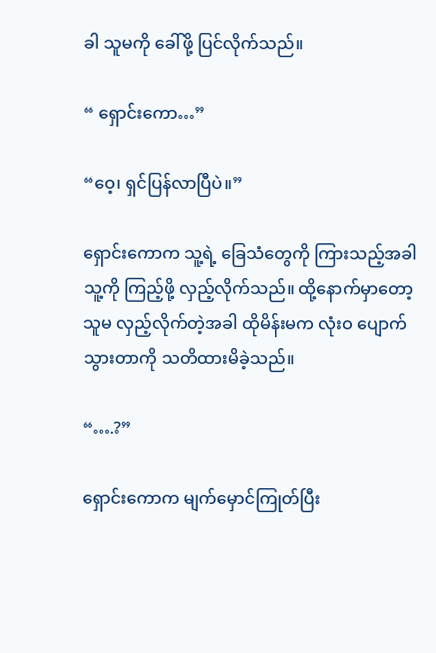ခါ သူမကို ခေါ်ဖို့ ပြင်လိုက်သည်။

“ ရှောင်းကော…”

“ဝေ့၊ ရှင်ပြန်လာပြီပဲ။”

ရှောင်းကောက သူ့ရဲ့ ခြေသံတွေကို ကြားသည့်အခါ သူ့ကို ကြည့်ဖို့ လှည့်လိုက်သည်။ ထို့နောက်မှာတော့ သူမ လှည့်လိုက်တဲ့အခါ ထိုမိန်းမက လုံးဝ ပျောက်သွားတာကို သတိထားမိခဲ့သည်။

“….?”

ရှောင်းကောက မျက်မှောင်ကြုတ်ပြီး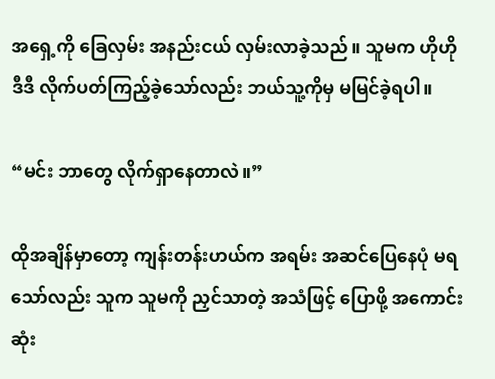အရှေ့ကို ခြေလှမ်း အနည်းငယ် လှမ်းလာခဲ့သည်။ သူမက ဟိုဟိုဒီဒီ လိုက်ပတ်ကြည့်ခဲ့သော်လည်း ဘယ်သူ့ကိုမှ မမြင်ခဲ့ရပါ။

“မင်း ဘာတွေ လိုက်ရှာနေတာလဲ။”

ထိုအချိန်မှာတော့ ကျန်းတန်းဟယ်က အရမ်း အဆင်ပြေနေပုံ မရသော်လည်း သူက သူမကို ညှင်သာတဲ့ အသံဖြင့် ပြောဖို့ အကောင်းဆုံး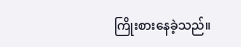ကြိုးစားနေခဲ့သည်။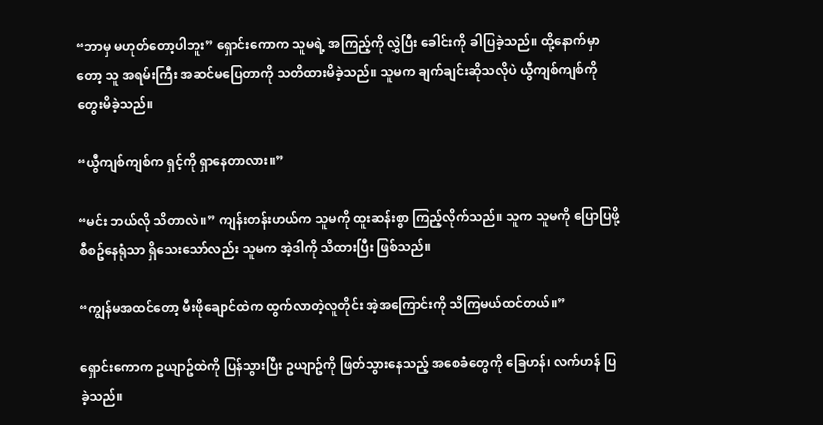“ဘာမှ မဟုတ်တော့ပါဘူး” ရှောင်းကောက သူမရဲ့ အကြည့်ကို လွှဲပြီး ခေါင်းကို ခါပြခဲ့သည်။ ထို့နောက်မှာတော့ သူ အရမ်းကြီး အဆင်မပြေတာကို သတိထားမိခဲ့သည်။ သူမက ချက်ချင်းဆိုသလိုပဲ ယွီကျစ်ကျစ်ကို တွေးမိခဲ့သည်။

“ယွီကျစ်ကျစ်က ရှင့်ကို ရှာနေတာလား။”

“မင်း ဘယ်လို သိတာလဲ။” ကျန်းတန်းဟယ်က သူမကို ထူးဆန်းစွာ ကြည့်လိုက်သည်။ သူက သူမကို ပြောပြဖို့ စီစဥ်နေရုံသာ ရှိသေးသော်လည်း သူမက အဲ့ဒါကို သိထားပြီး ဖြစ်သည်။

“ကျွန်မအထင်တော့ မီးဖိုချောင်ထဲက ထွက်လာတဲ့လူတိုင်း အဲ့အကြောင်းကို သိကြမယ်ထင်တယ်။”

ရှောင်းကောက ဥယျာဥ်ထဲကို ပြန်သွားပြီး ဥယျာဥ်ကို ဖြတ်သွားနေသည့် အစေခံတွေကို ခြေဟန်၊ လက်ဟန် ပြခဲ့သည်။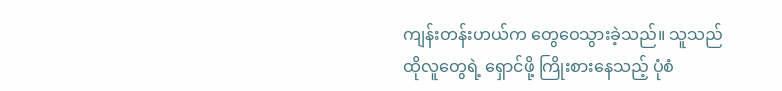ကျန်းတန်းဟယ်က တွေဝေသွားခဲ့သည်။ သူသည် ထိုလူတွေရဲ့ ရှောင်ဖို့ ကြိုးစားနေသည့် ပုံစံ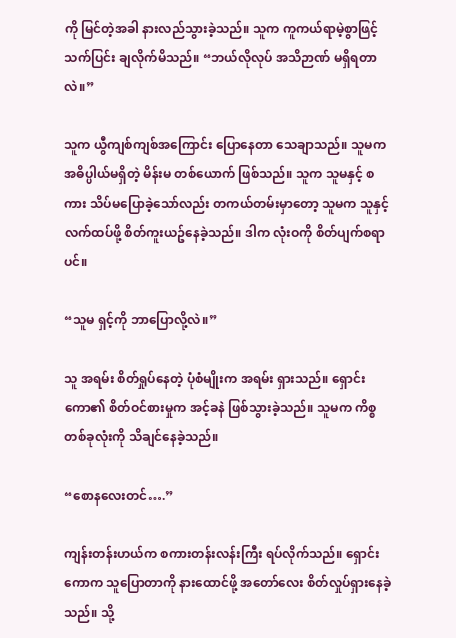ကို မြင်တဲ့အခါ နားလည်သွားခဲ့သည်။ သူက ကူကယ်ရာမဲ့စွာဖြင့် သက်ပြင်း ချလိုက်မိသည်။ “ဘယ်လိုလုပ် အသိဉာဏ် မရှိရတာလဲ။”

သူက ယွီကျစ်ကျစ်အကြောင်း ပြောနေတာ သေချာသည်။ သူမက အဓိပ္ပါယ်မရှိတဲ့ မိန်းမ တစ်ယောက် ဖြစ်သည်။ သူက သူမနှင့် စကား သိပ်မပြောခဲ့သော်လည်း တကယ်တမ်းမှာတော့ သူမက သူနှင့် လက်ထပ်ဖို့ စိတ်ကူးယဥ်နေခဲ့သည်။ ဒါက လုံးဝကို စိတ်ပျက်စရာပင်။

“သူမ ရှင့်ကို ဘာပြောလို့လဲ။”

သူ အရမ်း စိတ်ရှုပ်နေတဲ့ ပုံစံမျိုးက အရမ်း ရှားသည်။ ရှောင်းကော၏ စိတ်ဝင်စားမှုက အင့်ခနဲ ဖြစ်သွားခဲ့သည်။ သူမက ကိစ္စတစ်ခုလုံးကို သိချင်နေခဲ့သည်။

“စောနလေးတင်….”

ကျန်းတန်းဟယ်က စကားတန်းလန်းကြီး ရပ်လိုက်သည်။ ရှောင်းကောက သူပြောတာကို နားထောင်ဖို့ အတော်လေး စိတ်လှုပ်ရှားနေခဲ့သည်။ သို့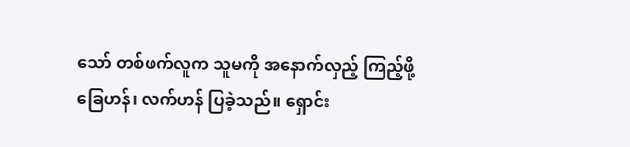သော် တစ်ဖက်လူက သူမကို အနောက်လှည့် ကြည့်ဖို့ ခြေဟန်၊ လက်ဟန် ပြခဲ့သည်။ ရှောင်း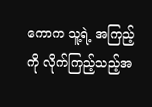ကောက သူ့ရဲ့ အကြည့်ကို လိုက်ကြည့်သည့်အ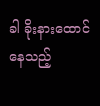ခါ ခိုးနားထောင်နေသည့်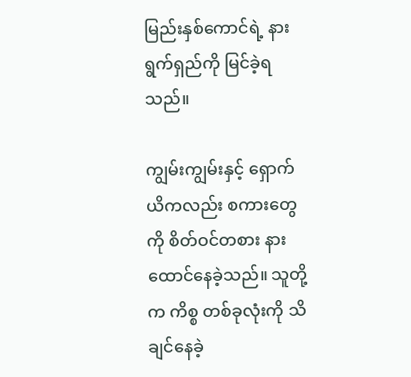မြည်းနှစ်ကောင်ရဲ့ နားရွက်ရှည်ကို မြင်ခဲ့ရသည်။

ကျွမ်းကျွမ်းနှင့် ရှောက်ယိကလည်း စကားတွေကို စိတ်ဝင်တစား နားထောင်နေခဲ့သည်။ သူတို့က ကိစ္စ တစ်ခုလုံးကို သိချင်နေခဲ့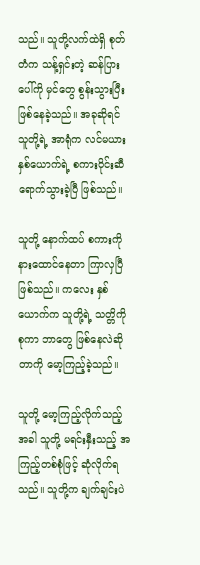သည်။ သူတို့လက်ထဲရှိ စုတ်တံက သန့်ရှင်းတဲ့ ဆန်ပြားပေါ်ကို မှင်တွေ စွန်းသွားပြီး ဖြစ်နေခဲ့သည်။ အခုဆိုရင် သူတို့ရဲ့ အာရုံက လင်မယား နှစ်ယောက်ရဲ့ စကားဝိုင်းဆီ ရောက်သွားခဲ့ပြီ ဖြစ်သည်။

သူတို့ နောက်ထပ် စကားကို နားထောင်နေတာ ကြာလှပြီ ဖြစ်သည်။ ကလေး နှစ်ယောက်က သူတို့ရဲ့ သတ္တိကို စုကာ ဘာတွေ ဖြစ်နေလဲဆိုတာကို မော့ကြည့်ခဲ့သည်။

သူတို့ မော့ကြည့်လိုက်သည့်အခါ သူတို့ မရင်းနှီးသည့် အကြည့်တစ်စုံဖြင့် ဆုံလိုက်ရသည်။ သူတို့က ချက်ချင်းပဲ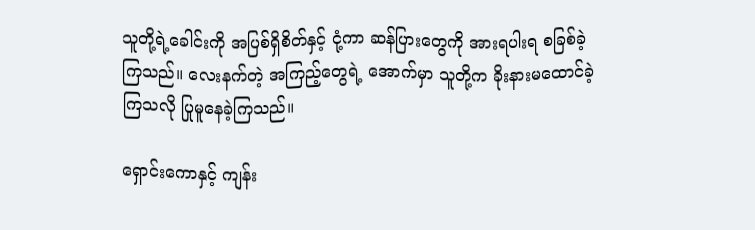သူတို့ရဲ့ခေါင်းကို အပြစ်ရှိစိတ်နှင့် ငုံ့ကာ ဆန်ပြားတွေကို အားရပါးရ စခြစ်ခဲ့ကြသည်။ လေးနက်တဲ့ အကြည့်တွေရဲ့ အောက်မှာ သူတို့က ခိုးနားမထောင်ခဲ့ကြသလို ပြုမူနေခဲ့ကြသည်။

ရှောင်းကောနှင့် ကျန်း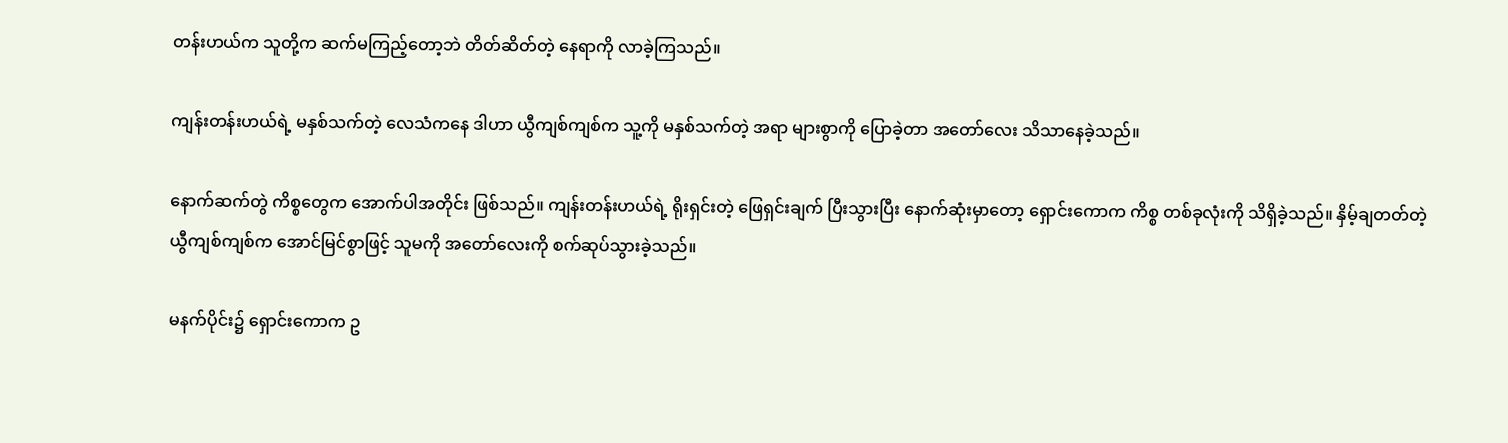တန်းဟယ်က သူတို့က ဆက်မကြည့်တော့ဘဲ တိတ်ဆိတ်တဲ့ နေရာကို လာခဲ့ကြသည်။

ကျန်းတန်းဟယ်ရဲ့ မနှစ်သက်တဲ့ လေသံကနေ ဒါဟာ ယွီကျစ်ကျစ်က သူ့ကို မနှစ်သက်တဲ့ အရာ များစွာကို ပြောခဲ့တာ အတော်လေး သိသာနေခဲ့သည်။

နောက်ဆက်တွဲ ကိစ္စတွေက အောက်ပါအတိုင်း ဖြစ်သည်။ ကျန်းတန်းဟယ်ရဲ့ ရိုးရှင်းတဲ့ ဖြေရှင်းချက် ပြီးသွားပြီး နောက်ဆုံးမှာတော့ ရှောင်းကောက ကိစ္စ တစ်ခုလုံးကို သိရှိခဲ့သည်။ နှိမ့်ချတတ်တဲ့ ယွီကျစ်ကျစ်က အောင်မြင်စွာဖြင့် သူမကို အတော်လေးကို စက်ဆုပ်သွားခဲ့သည်။

မနက်ပိုင်း၌ ရှောင်းကောက ဥ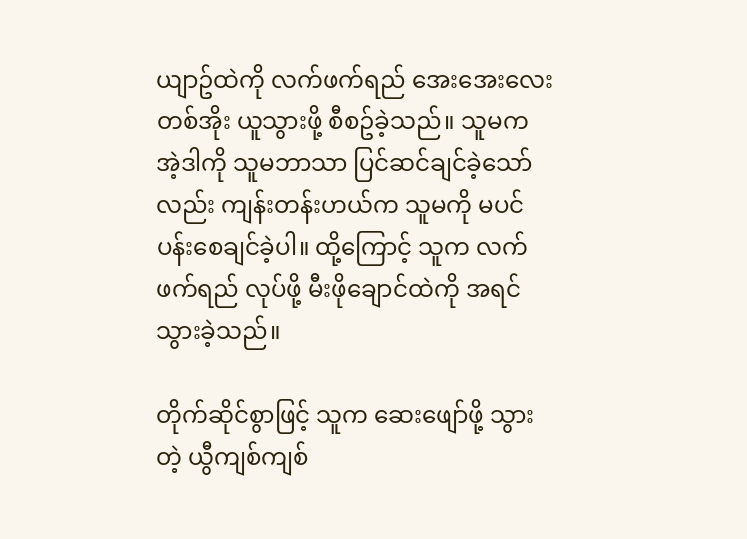ယျာဥ်ထဲကို လက်ဖက်ရည် အေးအေးလေး တစ်အိုး ယူသွားဖို့ စီစဥ်ခဲ့သည်။ သူမက အဲ့ဒါကို သူမဘာသာ ပြင်ဆင်ချင်ခဲ့သော်လည်း ကျန်းတန်းဟယ်က သူမကို မပင်ပန်းစေချင်ခဲ့ပါ။ ထို့ကြောင့် သူက လက်ဖက်ရည် လုပ်ဖို့ မီးဖိုချောင်ထဲကို အရင် သွားခဲ့သည်။

တိုက်ဆိုင်စွာဖြင့် သူက ဆေးဖျော်ဖို့ သွားတဲ့ ယွီကျစ်ကျစ်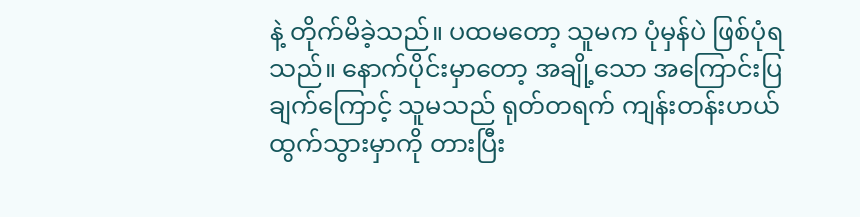နဲ့ တိုက်မိခဲ့သည်။ ပထမတော့ သူမက ပုံမှန်ပဲ ဖြစ်ပုံရသည်။ နောက်ပိုင်းမှာတော့ အချို့သော အကြောင်းပြချက်ကြောင့် သူမသည် ရုတ်တရက် ကျန်းတန်းဟယ် ထွက်သွားမှာကို တားပြီး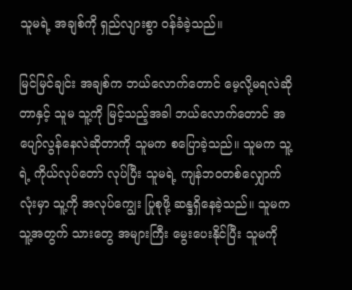သူမရဲ့ အချစ်ကို ရှည်လျားစွာ ဝန်ခံခဲ့သည်။

မြင်မြင်ချင်း အချစ်က ဘယ်လောက်တောင် မေ့လို့မရလဲဆိုတာနှင့် သူမ သူ့ကို မြင့်သည့်အခါ ဘယ်လောက်တောင် အပျော်လွန်နေလဲဆိုတာကို သူမက စပြောခဲ့သည်။ သူမက သူ့ရဲ့ ကိုယ်လုပ်တော် လုပ်ပြီး သူမရဲ့ ကျန်ဘဝတစ်လျှောက်လုံးမှာ သူ့ကို အလုပ်ကျွေး ပြုစုဖို့ ဆန္ဒရှိနေခဲ့သည်။ သူမက သူ့အတွက် သားတွေ အများကြီး မွေးပေးနိုင်ပြီး သူမကို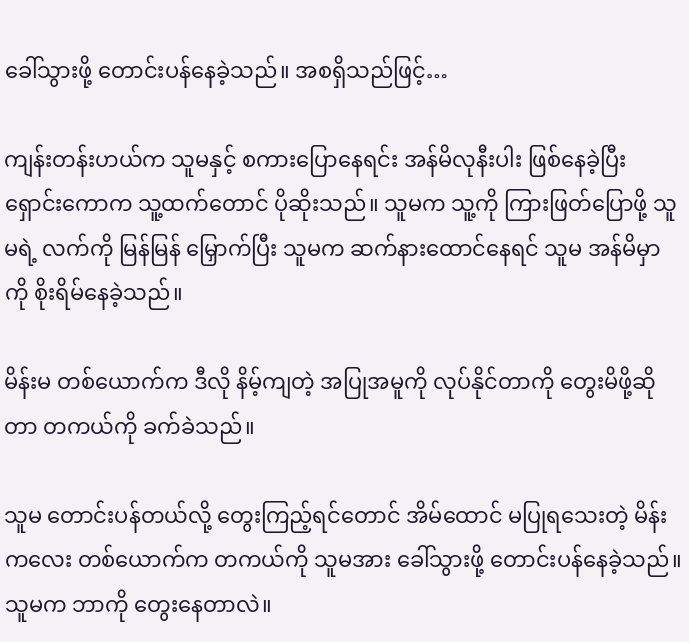ခေါ်သွားဖို့ တောင်းပန်နေခဲ့သည်။ အစရှိသည်ဖြင့်…

ကျန်းတန်းဟယ်က သူမနှင့် စကားပြောနေရင်း အန်မိလုနီးပါး ဖြစ်နေခဲ့ပြီး ရှောင်းကောက သူ့ထက်တောင် ပိုဆိုးသည်။ သူမက သူ့ကို ကြားဖြတ်ပြောဖို့ သူမရဲ့ လက်ကို မြန်မြန် မြှောက်ပြီး သူမက ဆက်နားထောင်နေရင် သူမ အန်မိမှာကို စိုးရိမ်နေခဲ့သည်။

မိန်းမ တစ်ယောက်က ဒီလို နိမ့်ကျတဲ့ အပြုအမူကို လုပ်နိုင်တာကို တွေးမိဖို့ဆိုတာ တကယ်ကို ခက်ခဲသည်။

သူမ တောင်းပန်တယ်လို့ တွေးကြည့်ရင်တောင် အိမ်ထောင် မပြုရသေးတဲ့ မိန်းကလေး တစ်ယောက်က တကယ်ကို သူမအား ခေါ်သွားဖို့ တောင်းပန်နေခဲ့သည်။ သူမက ဘာကို တွေးနေတာလဲ။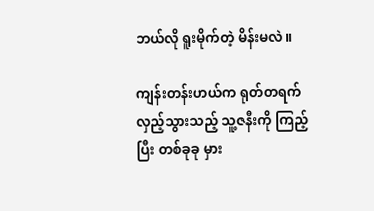ဘယ်လို ရူးမိုက်တဲ့ မိန်းမလဲ။

ကျန်းတန်းဟယ်က ရုတ်တရက် လှည့်သွားသည့် သူ့ဇနီးကို ကြည့်ပြီး တစ်ခုခု မှား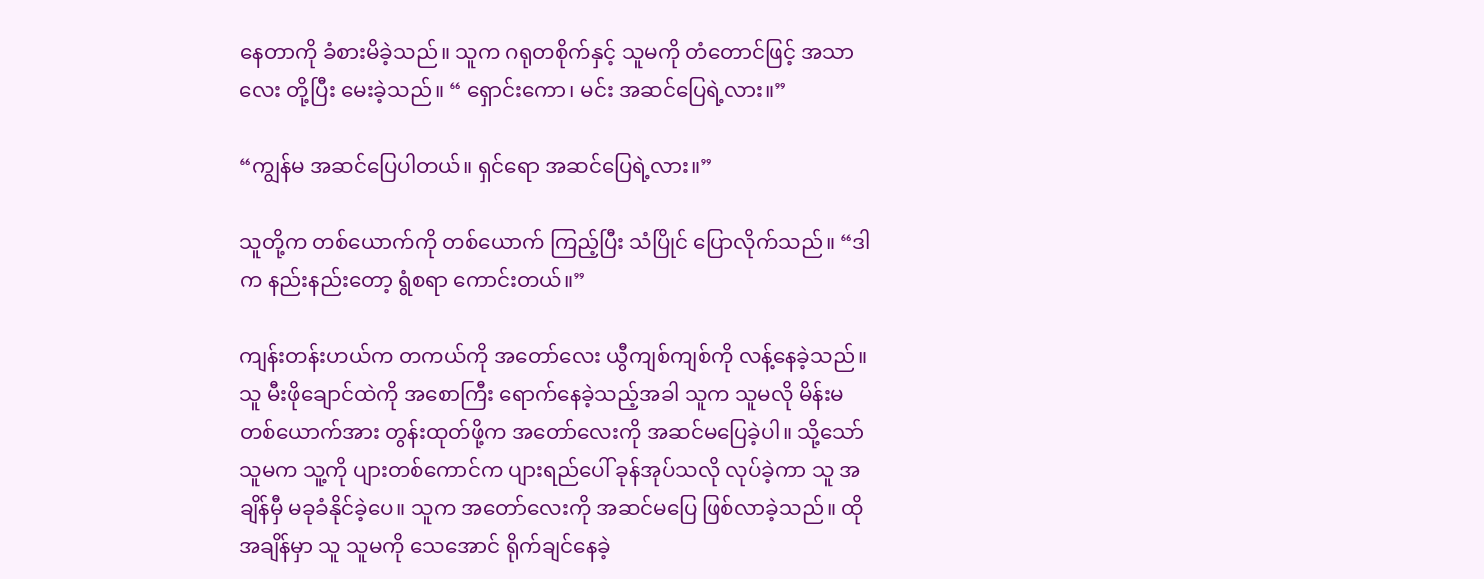နေတာကို ခံစားမိခဲ့သည်။ သူက ဂရုတစိုက်နှင့် သူမကို တံတောင်ဖြင့် အသာလေး တို့ပြီး မေးခဲ့သည်။ “ ရှောင်းကော၊ မင်း အဆင်ပြေရဲ့လား။”

“ကျွန်မ အဆင်ပြေပါတယ်။ ရှင်ရော အဆင်ပြေရဲ့လား။”

သူတို့က တစ်ယောက်ကို တစ်ယောက် ကြည့်ပြီး သံပြိုင် ပြောလိုက်သည်။ “ဒါက နည်းနည်းတော့ ရွံစရာ ကောင်းတယ်။”

ကျန်းတန်းဟယ်က တကယ်ကို အတော်လေး ယွီကျစ်ကျစ်ကို လန့်နေခဲ့သည်။ သူ မီးဖိုချောင်ထဲကို အစောကြီး ရောက်နေခဲ့သည့်အခါ သူက သူမလို မိန်းမ တစ်ယောက်အား တွန်းထုတ်ဖို့က အတော်လေးကို အဆင်မပြေခဲ့ပါ။ သို့သော် သူမက သူ့ကို ပျားတစ်ကောင်က ပျားရည်ပေါ် ခုန်အုပ်သလို လုပ်ခဲ့ကာ သူ အချိန်မှီ မခုခံနိုင်ခဲ့ပေ။ သူက အတော်လေးကို အဆင်မပြေ ဖြစ်လာခဲ့သည်။ ထိုအချိန်မှာ သူ သူမကို သေအောင် ရိုက်ချင်နေခဲ့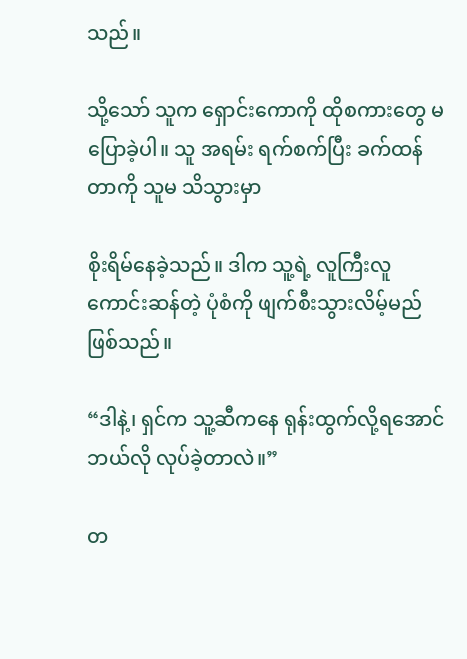သည်။

သို့သော် သူက ရှောင်းကောကို ထိုစကားတွေ မပြောခဲ့ပါ။ သူ အရမ်း ရက်စက်ပြီး ခက်ထန်တာကို သူမ သိသွားမှာ

စိုးရိမ်နေခဲ့သည်။ ဒါက သူ့ရဲ့ လူကြီးလူကောင်းဆန်တဲ့ ပုံစံကို ဖျက်စီးသွားလိမ့်မည် ဖြစ်သည်။

“ဒါနဲ့၊ ရှင်က သူ့ဆီကနေ ရုန်းထွက်လို့ရအောင် ဘယ်လို လုပ်ခဲ့တာလဲ။”

တ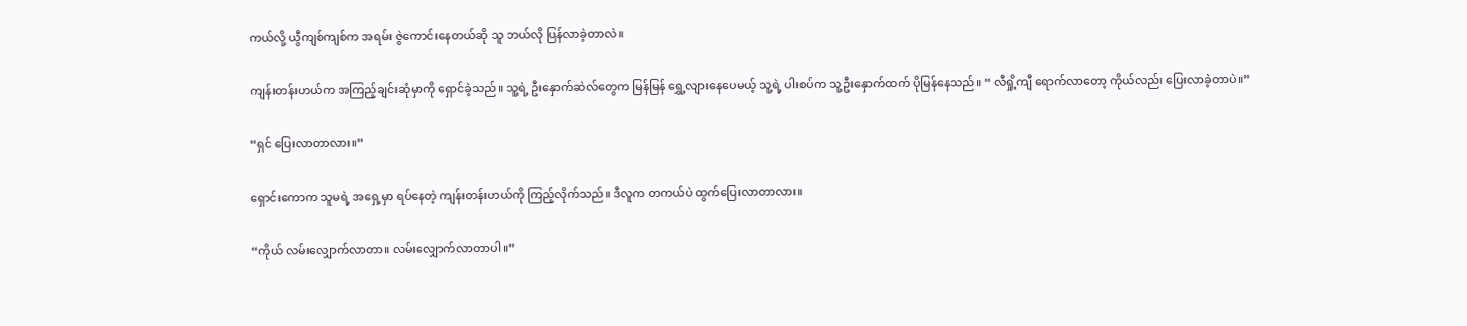ကယ်လို့ ယွီကျစ်ကျစ်က အရမ်း ဇွဲကောင်းနေတယ်ဆို သူ ဘယ်လို ပြန်လာခဲ့တာလဲ။

ကျန်းတန်းဟယ်က အကြည့်ချင်းဆုံမှာကို ရှောင်ခဲ့သည်။ သူ့ရဲ့ ဦးနှောက်ဆဲလ်တွေက မြန်မြန် ရွှေ့လျားနေပေမယ့် သူ့ရဲ့ ပါးစပ်က သူ့ဦးနှောက်ထက် ပိုမြန်နေသည်။ “ လီရှို့ကျီ ရောက်လာတော့ ကိုယ်လည်း ပြေးလာခဲ့တာပဲ။”

“ရှင် ပြေးလာတာလား။”

ရှောင်းကောက သူမရဲ့ အရှေ့မှာ ရပ်နေတဲ့ ကျန်းတန်းဟယ်ကို ကြည့်လိုက်သည်။ ဒီလူက တကယ်ပဲ ထွက်ပြေးလာတာလား။

“ကိုယ် လမ်းလျှောက်လာတာ။ လမ်းလျှောက်လာတာပါ။”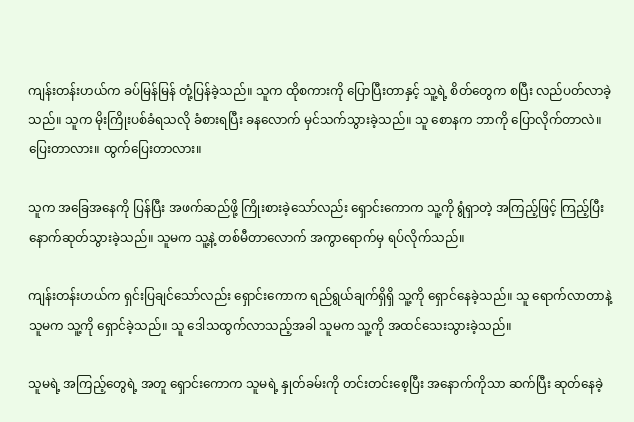ကျန်းတန်းဟယ်က ခပ်မြန်မြန် တုံ့ပြန်ခဲ့သည်။ သူက ထိုစကားကို ပြောပြီးတာနှင့် သူ့ရဲ့ စိတ်တွေက စပြီး လည်ပတ်လာခဲ့သည်။ သူက မိုးကြိုးပစ်ခံရသလို ခံစားရပြီး ခနလောက် မှင်သက်သွားခဲ့သည်။ သူ စောနက ဘာကို ပြောလိုက်တာလဲ။ ပြေးတာလား။ ထွက်ပြေးတာလား။

သူက အခြေအနေကို ပြန်ပြီး အဖက်ဆည်ဖို့ ကြိုးစားခဲ့သော်လည်း ရှောင်းကောက သူ့ကို ရွံရှာတဲ့ အကြည့်ဖြင့် ကြည့်ပြီး နောက်ဆုတ်သွားခဲ့သည်။ သူမက သူ့နဲ့ တစ်မီတာလောက် အကွာရောက်မှ ရပ်လိုက်သည်။

ကျန်းတန်းဟယ်က ရှင်းပြချင်သော်လည်း ရှောင်းကောက ရည်ရွယ်ချက်ရှိရှိ သူ့ကို ရှောင်နေခဲ့သည်။ သူ ရောက်လာတာနဲ့ သူမက သူ့ကို ရှောင်ခဲ့သည်။ သူ ဒေါသထွက်လာသည့်အခါ သူမက သူ့ကို အထင်သေးသွားခဲ့သည်။

သူမရဲ့ အကြည့်တွေရဲ့ အတူ ရှောင်းကောက သူမရဲ့ နှုတ်ခမ်းကို တင်းတင်းစေ့ပြီး အနောက်ကိုသာ ဆက်ပြီး ဆုတ်နေခဲ့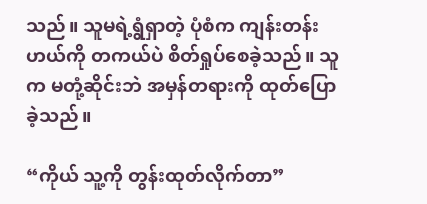သည်။ သူမရဲ့ရွံရှာတဲ့ ပုံစံက ကျန်းတန်းဟယ်ကို တကယ်ပဲ စိတ်ရှုပ်စေခဲ့သည်။ သူက မတုံ့ဆိုင်းဘဲ အမှန်တရားကို ထုတ်ပြောခဲ့သည်။

“ကိုယ် သူ့ကို တွန်းထုတ်လိုက်တာ”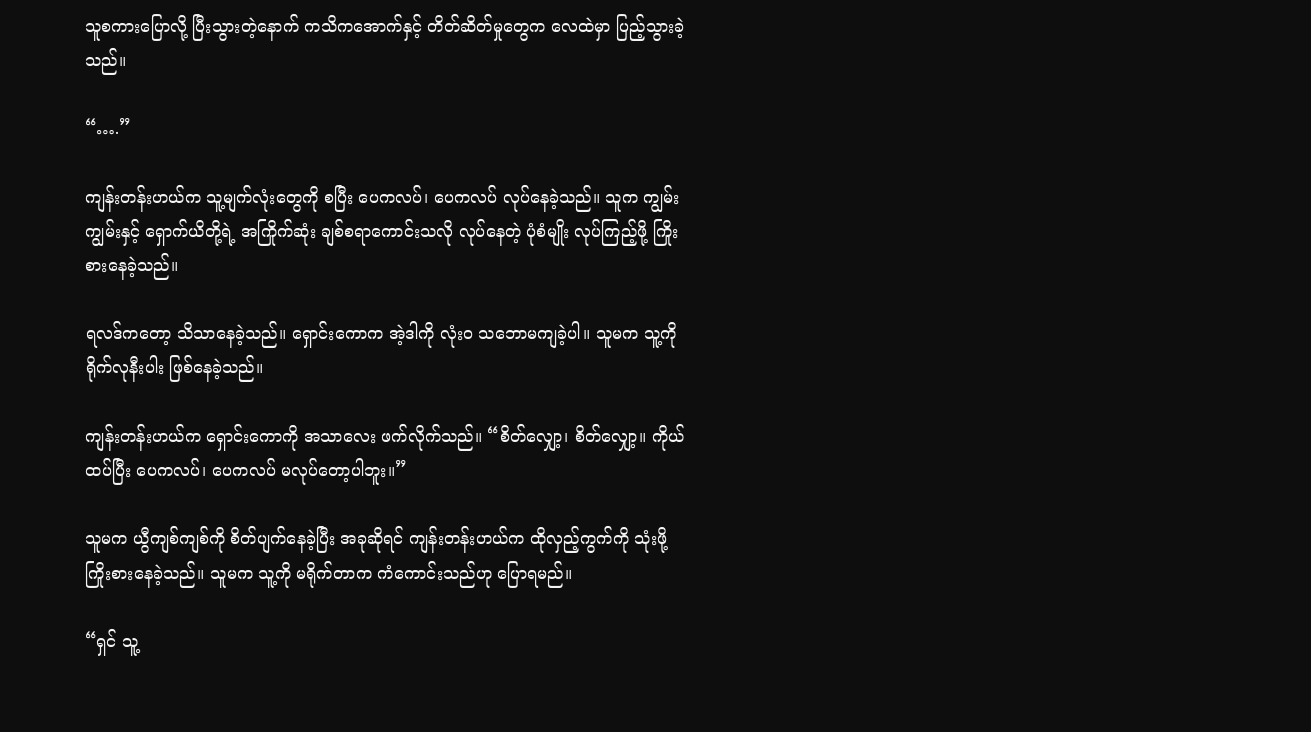သူစကားပြောလို့ ပြီးသွားတဲ့နောက် ကသိကအောက်နှင့် တိတ်ဆိတ်မှုတွေက လေထဲမှာ ပြည့်သွားခဲ့သည်။

“….”

ကျန်းတန်းဟယ်က သူ့မျက်လုံးတွေကို စပြီး ပေကလပ်၊ ပေကလပ် လုပ်နေခဲ့သည်။ သူက ကျွမ်းကျွမ်းနှင့် ရှောက်ယိတို့ရဲ့ အကြိုက်ဆုံး ချစ်စရာကောင်းသလို လုပ်နေတဲ့ ပုံစံမျိုး လုပ်ကြည့်ဖို့ ကြိုးစားနေခဲ့သည်။

ရလဒ်ကတော့ သိသာနေခဲ့သည်။ ရှောင်းကောက အဲ့ဒါကို လုံးဝ သဘောမကျခဲ့ပါ။ သူမက သူ့ကို ရိုက်လုနီးပါး ဖြစ်နေခဲ့သည်။

ကျန်းတန်းဟယ်က ရှောင်းကောကို အသာလေး ဖက်လိုက်သည်။ “စိတ်လျှော့၊ စိတ်လျှော့။ ကိုယ် ထပ်ပြီး ပေကလပ်၊ ပေကလပ် မလုပ်တော့ပါဘူး။”

သူမက ယွီကျစ်ကျစ်ကို စိတ်ပျက်နေခဲ့ပြီး အခုဆိုရင် ကျန်းတန်းဟယ်က ထိုလှည့်ကွက်ကို သုံးဖို့ ကြိုးစားနေခဲ့သည်။ သူမက သူ့ကို မရိုက်တာက ကံကောင်းသည်ဟု ပြောရမည်။

“ရှင် သူ့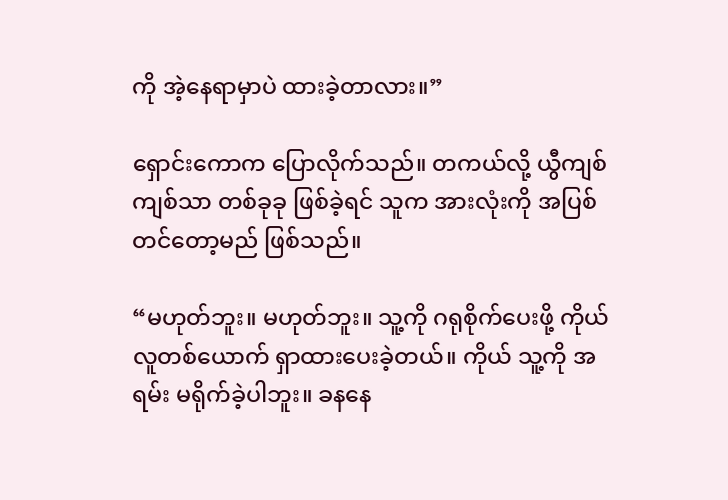ကို အဲ့နေရာမှာပဲ ထားခဲ့တာလား။”

ရှောင်းကောက ပြောလိုက်သည်။ တကယ်လို့ ယွီကျစ်ကျစ်သာ တစ်ခုခု ဖြစ်ခဲ့ရင် သူက အားလုံးကို အပြစ်တင်တော့မည် ဖြစ်သည်။

“မဟုတ်ဘူး။ မဟုတ်ဘူး။ သူ့ကို ဂရုစိုက်ပေးဖို့ ကိုယ် လူတစ်ယောက် ရှာထားပေးခဲ့တယ်။ ကိုယ် သူ့ကို အရမ်း မရိုက်ခဲ့ပါဘူး။ ခနနေ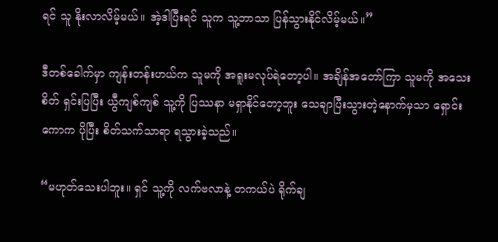ရင် သူ နိုးလာလိမ့်မယ်။ အဲ့ဒါပြီးရင် သူက သူ့ဘာသာ ပြန်သွားနိုင်လိမ့်မယ်။”

ဒီတစ်ခေါက်မှာ ကျန်းတန်းဟယ်က သူမကို အရူးမလုပ်ရဲတော့ပါ။ အချိန်အတော်ကြာ သူမကို အသေးစိတ် ရှင်းပြပြီး ယွီကျစ်ကျစ် သူ့ကို ပြဿနာ မရှာနိုင်တော့ဘူး သေချာပြီးသွားတဲ့နောက်မှသာ ရှောင်းကောက ပိုပြီး စိတ်သက်သာရာ ရသွားခဲ့သည်။

“မဟုတ်သေးပါဘူး။ ရှင် သူ့ကို လက်ဗလာနဲ့ တကယ်ပဲ ရိုက်ချ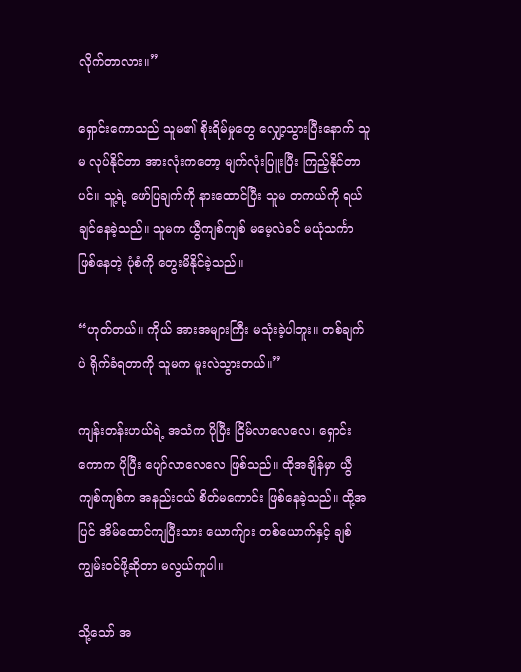လိုက်တာလား။”

ရှောင်းကောသည် သူမ၏ စိုးရိမ်မှုတွေ လျှော့သွားပြီးနောက် သူမ လုပ်နိုင်တာ အားလုံးကတော့ မျက်လုံးပြူးပြီး ကြည့်နိုင်တာပင်။ သူ့ရဲ့ ဖော်ပြချက်ကို နားထောင်ပြီး သူမ တကယ်ကို ရယ်ချင်နေခဲ့သည်။ သူမက ယွီကျစ်ကျစ် မမေ့လဲခင် မယုံသင်္ကာ ဖြစ်နေတဲ့ ပုံစံကို တွေးမိနိုင်ခဲ့သည်။

“ဟုတ်တယ်။ ကိုယ် အားအများကြီး မသုံးခဲ့ပါဘူး။ တစ်ချက်ပဲ ရိုက်ခံရတာကို သူမက မူးလဲသွားတယ်။”

ကျန်းတန်းဟယ်ရဲ့ အသံက ပိုပြီး ငြိမ်လာလေလေ၊ ရှောင်းကောက ပိုပြီး ပျော်လာလေလေ ဖြစ်သည်။ ထိုအချိန်မှာ ယွီကျစ်ကျစ်က အနည်းငယ် စိတ်မကောင်း ဖြစ်နေခဲ့သည်။ ထို့အပြင် အိမ်ထောင်ကျပြီးသား ယောက်ျား တစ်ယောက်နှင့် ချစ်ကျွမ်းဝင်ဖို့ဆိုတာ မလွယ်ကူပါ။

သို့သော် အ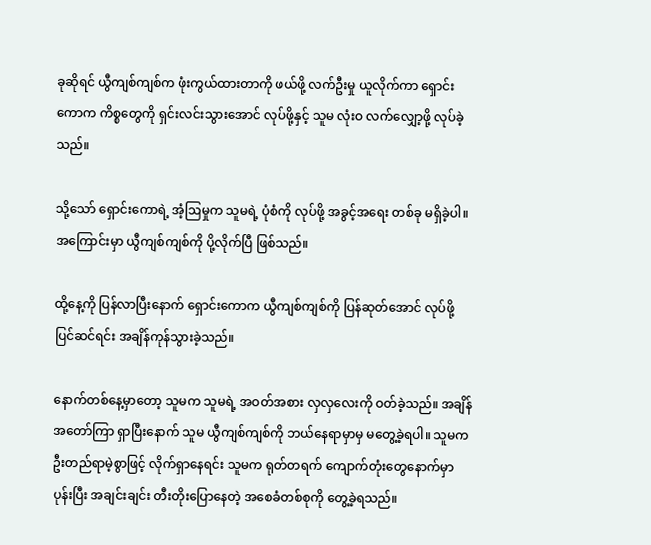ခုဆိုရင် ယွီကျစ်ကျစ်က ဖုံးကွယ်ထားတာကို ဖယ်ဖို့ လက်ဦးမှု ယူလိုက်ကာ ရှောင်းကောက ကိစ္စတွေကို ရှင်းလင်းသွားအောင် လုပ်ဖို့နှင့် သူမ လုံးဝ လက်လျှော့ဖို့ လုပ်ခဲ့သည်။

သို့သော် ရှောင်းကောရဲ့ အံ့ဩမှုက သူမရဲ့ ပုံစံကို လုပ်ဖို့ အခွင့်အရေး တစ်ခု မရှိခဲ့ပါ။ အကြောင်းမှာ ယွီကျစ်ကျစ်ကို ပို့လိုက်ပြီ ဖြစ်သည်။

ထို့နေ့ကို ပြန်လာပြီးနောက် ရှောင်းကောက ယွီကျစ်ကျစ်ကို ပြန်ဆုတ်အောင် လုပ်ဖို့ ပြင်ဆင်ရင်း အချိန်ကုန်သွားခဲ့သည်။

နောက်တစ်နေ့မှာတော့ သူမက သူမရဲ့ အဝတ်အစား လှလှလေးကို ဝတ်ခဲ့သည်။ အချိန်အတော်ကြာ ရှာပြီးနောက် သူမ ယွီကျစ်ကျစ်ကို ဘယ်နေရာမှာမှ မတွေ့ခဲ့ရပါ။ သူမက ဦးတည်ရာမဲ့စွာဖြင့် လိုက်ရှာနေရင်း သူမက ရုတ်တရက် ကျောက်တုံးတွေနောက်မှာ ပုန်းပြီး အချင်းချင်း တီးတိုးပြောနေတဲ့ အစေခံတစ်စုကို တွေ့ခဲ့ရသည်။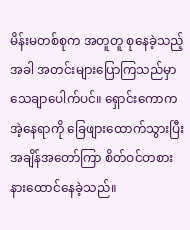မိန်းမတစ်စုက အတူတူ စုနေခဲ့သည့်အခါ အတင်းများပြောကြသည်မှာသေချာပေါက်ပင်။ ရှောင်းကောက အဲ့နေရာကို ခြေဖျားထောက်သွားပြီး အချိန်အတော်ကြာ စိတ်ဝင်တစား နားထောင်နေခဲ့သည်။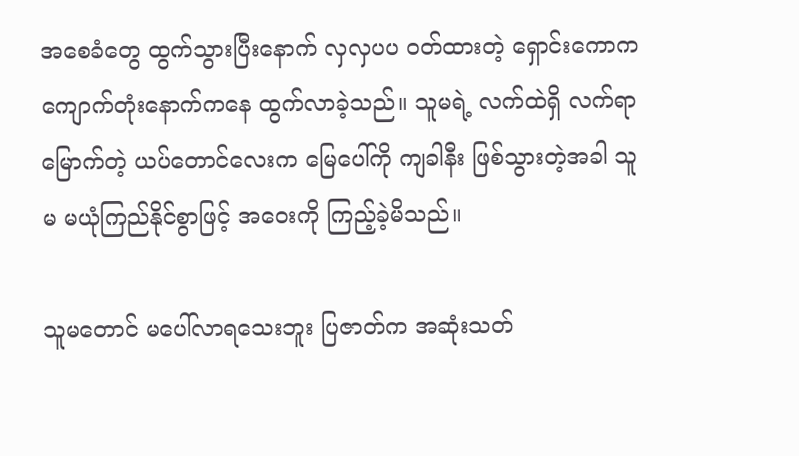အစေခံတွေ ထွက်သွားပြီးနောက် လှလှပပ ဝတ်ထားတဲ့ ရှောင်းကောက ကျောက်တုံးနောက်ကနေ ထွက်လာခဲ့သည်။ သူမရဲ့ လက်ထဲရှိ လက်ရာမြောက်တဲ့ ယပ်တောင်လေးက မြေပေါ်ကို ကျခါနီး ဖြစ်သွားတဲ့အခါ သူမ မယုံကြည်နိုင်စွာဖြင့် အဝေးကို ကြည့်ခဲ့မိသည်။

သူမတောင် မပေါ်လာရသေးဘူး ပြဇာတ်က အဆုံးသတ်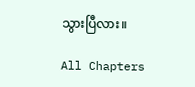သွားပြီလား။

All Chapters